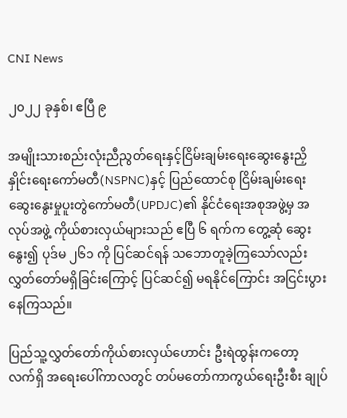CNI News

၂၀၂၂ ခုနှစ်၊ ဧပြီ ၉

အမျိုးသားစည်းလုံးညီညွတ်ရေးနှင့်ငြိမ်းချမ်းရေးဆွေးနွေးညှိနှိုင်းရေးကော်မတီ(NSPNC)နှင့် ပြည်ထောင်စု ငြိမ်းချမ်းရေး ဆွေးနွေးမှုပူးတွဲကော်မတီ(UPDJC)၏ နိုင်ငံရေးအစုအဖွဲ့မှ အလုပ်အဖွဲ့ ကိုယ်စားလှယ်များသည် ဧပြီ ၆ ရက်က တွေ့ဆုံ ဆွေးနွေး၍ ပုဒ်မ ၂၆၁ ကို ပြင်ဆင်ရန် သဘောတူခဲ့ကြသော်လည်း လွှတ်တော်မရှိခြင်းကြောင့် ပြင်ဆင်၍ မရနိုင်ကြောင်း အငြင်းပွားနေကြသည်။

ပြည်သူ့လွှတ်တော်ကိုယ်စားလှယ်ဟောင်း ဦးရဲထွန်းကတော့ လက်ရှိ အရေးပေါ်ကာလတွင် တပ်မတော်ကာကွယ်ရေးဦးစီး ချုပ်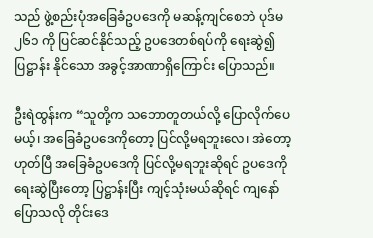သည် ဖွဲ့စည်းပုံအခြေခံဥပဒေကို မဆန့်ကျင်စေဘဲ ပုဒ်မ ၂၆၁ ကို ပြင်ဆင်နိုင်သည့် ဥပဒေတစ်ရပ်ကို ရေးဆွဲ၍ ပြဋ္ဌာန်း နိုင်သော အခွင့်အာဏာရှိကြောင်း ပြောသည်။

ဦးရဲထွန်းက “သူတို့က သဘောတူတယ်လို့ ပြောလိုက်ပေမယ့်၊ အခြေခံဥပဒေကိုတော့ ပြင်လို့မရဘူးလေ၊ အဲတော့ ဟုတ်ပြီ အခြေခံဥပဒေကို ပြင်လို့မရဘူးဆိုရင် ဥပဒေကို ရေးဆွဲပြီးတော့ ပြဋ္ဌာန်းပြီး ကျင့်သုံးမယ်ဆိုရင် ကျနော်ပြောသလို တိုင်းဒေ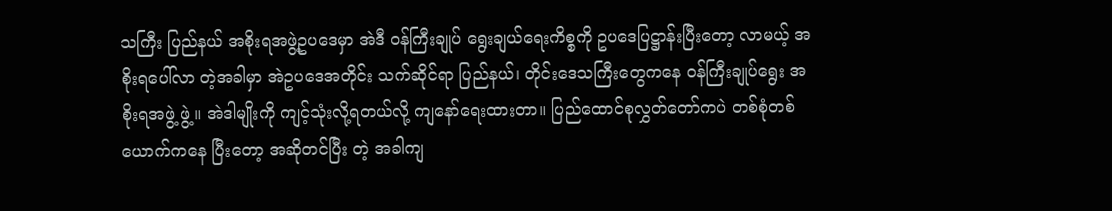သကြီး ပြည်နယ် အစိုးရအဖွဲ့ဥပဒေမှာ အဲဒီ ဝန်ကြီးချုပ် ရွေးချယ်ရေးကိစ္စကို ဥပဒေပြဋ္ဌာန်းပြီးတော့ လာမယ့် အစိုးရပေါ်လာ တဲ့အခါမှာ အဲဥပဒေအတိုင်း သက်ဆိုင်ရာ ပြည်နယ်၊ တိုင်းဒေသကြီးတွေကနေ ဝန်ကြီးချုပ်ရွေး အစိုးရအဖွဲ့ ဖွဲ့။ အဲဒါမျိုးကို ကျင့်သုံးလို့ရတယ်လို့ ကျနော်ရေးထားတာ။ ပြည်ထောင်စုလွှတ်တော်ကပဲ တစ်စုံတစ်ယောက်ကနေ ပြီးတော့ အဆိုတင်ပြီး တဲ့ အခါကျ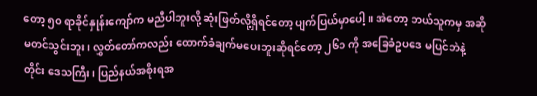တော့ ၅၀ ရာခိုင်နှုန်းကျော်က မညီပါဘူးလို့ ဆုံးဖြတ်လို့ရှိရင်တော့ ပျက်ပြယ်မှာပေါ့။ အဲတော့ ဘယ်သူကမှ အဆိုမတင်သွင်းဘူး၊ လွှတ်တော်ကလည်း ထောက်ခံချက်မပေးဘူးဆိုရင်တော့ ၂၆၁ ကို အခြေခံဥပဒေ မပြင်ဘဲနဲ့ တိုင်း ဒေသကြီး၊ ပြည်နယ်အစိုးရအ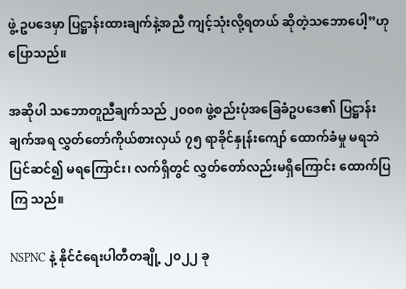ဖွဲ့ ဥပဒေမှာ ပြဋ္ဌာန်းထားချက်နဲ့အညီ ကျင့်သုံးလို့ရတယ် ဆိုတဲ့သဘောပေါ့”ဟု ပြောသည်။

အဆိုပါ သဘောတူညီချက်သည် ၂၀၀၈ ဖွဲ့စည်းပုံအခြေခံဥပဒေ၏ ပြဋ္ဌာန်းချက်အရ လွှတ်တော်ကိုယ်စားလှယ် ၇၅ ရာခိုင်နှုန်းကျော် ထောက်ခံမှု မရဘဲ ပြင်ဆင်၍ မရကြောင်း၊ လက်ရှိတွင် လွှတ်တော်လည်းမရှိကြောင်း ထောက်ပြကြ သည်။

NSPNC နဲ့ နိုင်ငံရေးပါတီတချို့ ၂၀၂၂ ခု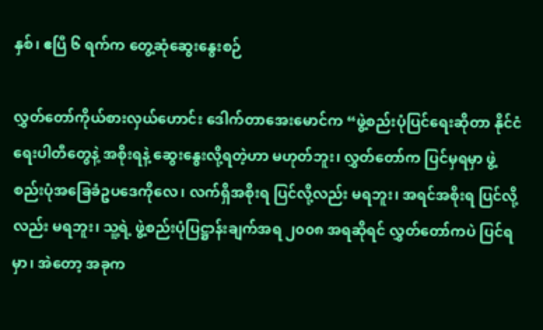နှစ်၊ ဧပြီ ၆ ရက်က တွေ့ဆုံဆွေးနွေးစဉ်

လွှတ်တော်ကိုယ်စားလှယ်ဟောင်း ဒေါက်တာအေးမောင်က “ဖွဲ့စည်းပုံပြင်ရေးဆိုတာ နိုင်ငံရေးပါတီတွေနဲ့ အစိုးရနဲ့ ဆွေးနွေးလို့ရတဲ့ဟာ မဟုတ်ဘူး၊ လွှတ်တော်က ပြင်မှရမှာ ဖွဲ့စည်းပုံအခြေခံဥပဒေကိုလေ၊ လက်ရှိအစိုးရ ပြင်လို့လည်း မရဘူး၊ အရင်အစိုးရ ပြင်လို့လည်း မရဘူး၊ သူ့ရဲ့ ဖွဲ့စည်းပုံပြဋ္ဌာန်းချက်အရ ၂၀၀၈ အရဆိုရင် လွှတ်တော်ကပဲ ပြင်ရမှာ၊ အဲတော့ အခုက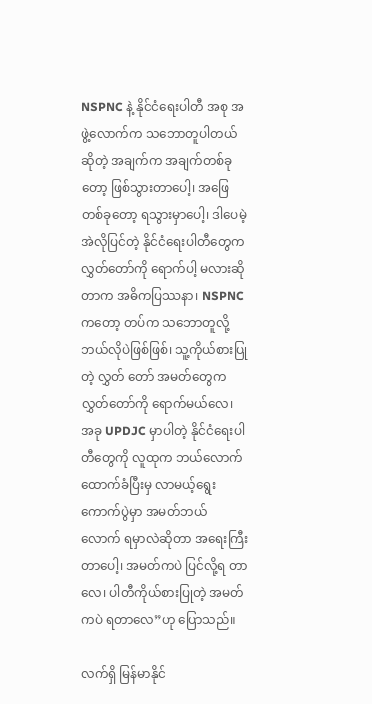NSPNC နဲ့ နိုင်ငံရေးပါတီ အစု အဖွဲ့လောက်က သဘောတူပါတယ်ဆိုတဲ့ အချက်က အချက်တစ်ခုတော့ ဖြစ်သွားတာပေါ့၊ အဖြေတစ်ခုတော့ ရသွားမှာပေါ့၊ ဒါပေမဲ့ အဲလိုပြင်တဲ့ နိုင်ငံရေးပါတီတွေက လွှတ်တော်ကို ရောက်ပါ့ မလားဆိုတာက အဓိကပြဿနာ၊ NSPNC ကတော့ တပ်က သဘောတူလို့ ဘယ်လိုပဲဖြစ်ဖြစ်၊ သူ့ကိုယ်စားပြုတဲ့ လွှတ် တော် အမတ်တွေက လွှတ်တော်ကို ရောက်မယ်လေ၊ အခု UPDJC မှာပါတဲ့ နိုင်ငံရေးပါတီတွေကို လူထုက ဘယ်လောက် ထောက်ခံပြီးမှ လာမယ့်ရွေးကောက်ပွဲမှာ အမတ်ဘယ် လောက် ရမှာလဲဆိုတာ အရေးကြီးတာပေါ့၊ အမတ်ကပဲ ပြင်လို့ရ တာလေ၊ ပါတီကိုယ်စားပြုတဲ့ အမတ်ကပဲ ရတာလေ”ဟု ပြောသည်။

လက်ရှိ မြန်မာနိုင်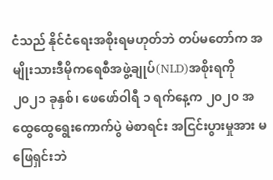ငံသည် နိုင်ငံရေးအစိုးရမဟုတ်ဘဲ တပ်မတော်က အမျိုးသားဒီမိုကရေစီအဖွဲ့ချုပ်(NLD)အစိုးရကို ၂၀၂၁ ခုနှစ်၊ ဖေဖော်ဝါရီ ၁ ရက်နေ့က ၂၀၂၀ အထွေထွေရွေးကောက်ပွဲ မဲစာရင်း အငြင်းပွားမှုအား မဖြေရှင်းဘဲ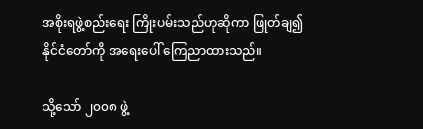အစိုးရဖွဲ့စည်းရေး ကြိုးပမ်းသည်ဟုဆိုကာ ဖြုတ်ချ၍ နိုင်ငံတော်ကို အရေးပေါ် ကြေညာထားသည်။

သို့သော် ၂၀၀၈ ဖွဲ့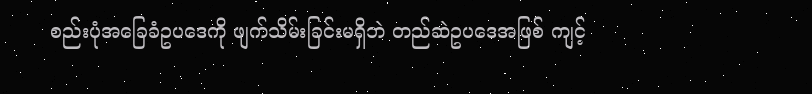စည်းပုံအခြေခံဥပဒေကို ဖျက်သိမ်းခြင်းမရှိဘဲ တည်ဆဲဥပဒေအဖြစ် ကျင့်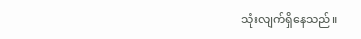သုံးလျက်ရှိနေသည်။